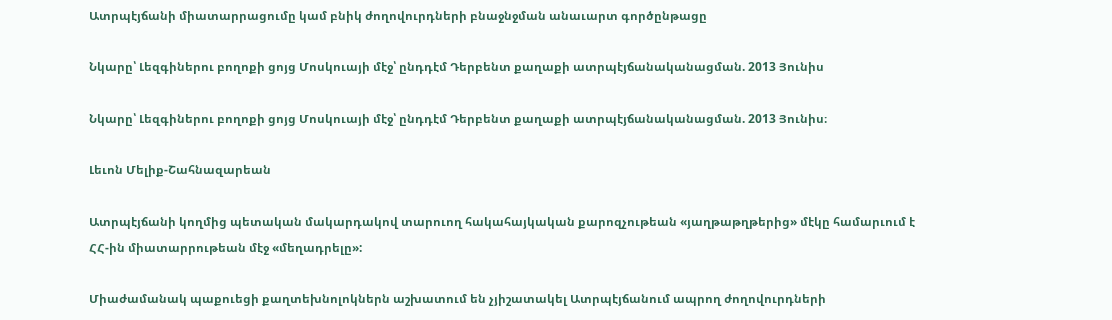Ատրպէյճանի միատարրացումը կամ բնիկ ժողովուրդների բնաջնջման անաւարտ գործընթացը

Նկարը՝ Լեզգիներու բողոքի ցոյց Մոսկուայի մէջ՝ ընդդէմ Դերբենտ քաղաքի ատրպէյճանականացման. 2013 Յունիս

Նկարը՝ Լեզգիներու բողոքի ցոյց Մոսկուայի մէջ՝ ընդդէմ Դերբենտ քաղաքի ատրպէյճանականացման. 2013 Յունիս։

Լեւոն Մելիք-Շահնազարեան

Ատրպէյճանի կողմից պետական մակարդակով տարուող հակահայկական քարոզչութեան «յաղթաթղթերից» մէկը համարւում է ՀՀ-ին միատարրութեան մէջ «մեղադրելը»:

Միաժամանակ պաքուեցի քաղտեխնոլոկներն աշխատում են չյիշատակել Ատրպէյճանում ապրող ժողովուրդների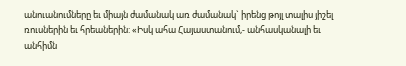անուանումները եւ միայն ժամանակ առ ժամանակ` իրենց թոյլ տալիս յիշել ռուսներին եւ հրեաներին: «Իսկ ահա Հայաստանում,- անհասկանալի եւ անհիմն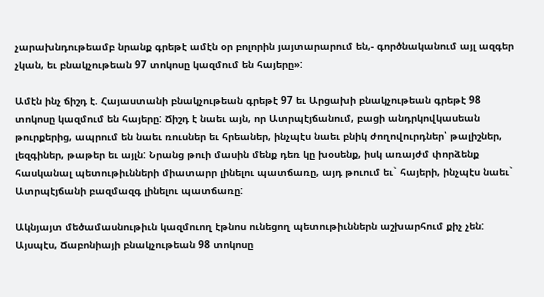չարախնդութեամբ նրանք գրեթէ ամէն օր բոլորին յայտարարում են,- գործնականում այլ ազգեր չկան, եւ բնակչութեան 97 տոկոսը կազմում են հայերը»:

Ամէն ինչ ճիշդ է. Հայաստանի բնակչութեան գրեթէ 97 եւ Արցախի բնակչութեան գրեթէ 98 տոկոսը կազմում են հայերը: Ճիշդ է նաեւ այն, որ Ատրպէյճանում, բացի անդրկովկասեան թուրքերից, ապրում են նաեւ ռուսներ եւ հրեաներ, ինչպէս նաեւ բնիկ ժողովուրդներ՝ թալիշներ, լեզգիներ, թաթեր եւ այլն: Նրանց թուի մասին մենք դեռ կը խօսենք, իսկ առայժմ փորձենք հասկանալ պետութիւնների միատարր լինելու պատճառը, այդ թուում եւ` հայերի, ինչպէս նաեւ` Ատրպէյճանի բազմազգ լինելու պատճառը:

Ակնյայտ մեծամասնութիւն կազմուող էթնոս ունեցող պետութիւններն աշխարհում քիչ չեն: Այսպէս, Ճաբոնիայի բնակչութեան 98 տոկոսը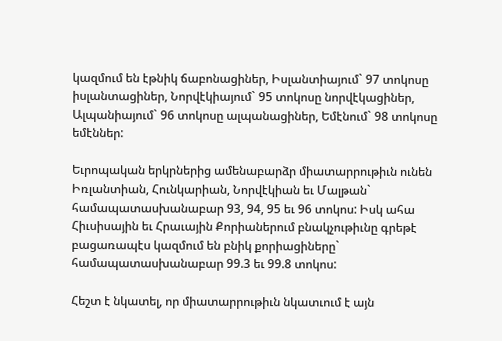կազմում են էթնիկ ճաբոնացիներ, Իսլանտիայում` 97 տոկոսը իսլանտացիներ, Նորվէկիայում` 95 տոկոսը նորվէկացիներ, Ալպանիայում` 96 տոկոսը ալպանացիներ, Եմէնում` 98 տոկոսը եմէններ:

Եւրոպական երկրներից ամենաբարձր միատարրութիւն ունեն Իռլանտիան, Հունկարիան, Նորվէկիան եւ Մալթան` համապատասխանաբար 93, 94, 95 եւ 96 տոկոս: Իսկ ահա Հիւսիսային եւ Հրաւային Քորիաներում բնակչութիւնը գրեթէ բացառապէս կազմում են բնիկ քորիացիները` համապատասխանաբար 99.3 եւ 99.8 տոկոս:

Հեշտ է նկատել, որ միատարրութիւն նկատւում է այն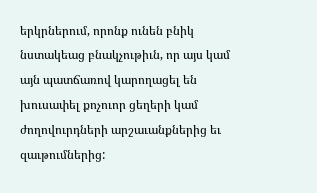երկրներում, որոնք ունեն բնիկ նստակեաց բնակչութիւն, որ այս կամ այն պատճառով կարողացել են խուսափել քոչուոր ցեղերի կամ ժողովուրդների արշաւանքներից եւ զաւթումներից: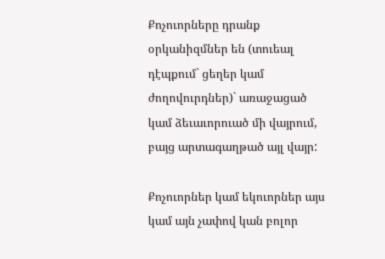Քոչուորները դրանք օրկանիզմներ են (տուեալ դէպքում` ցեղեր կամ ժողովուրդներ)` առաջացած կամ ձեւաւորուած մի վայրում, բայց արտագաղթած այլ վայր:

Քոչուորներ կամ եկուորներ այս կամ այն չափով կան բոլոր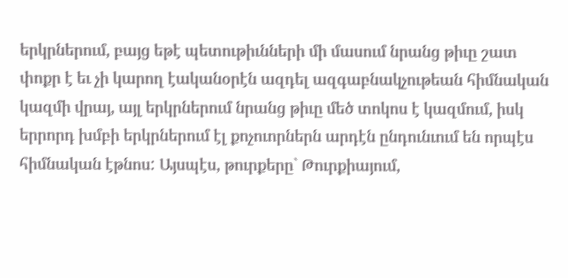երկրներում, բայց եթէ պետութիւնների մի մասում նրանց թիւը շատ փոքր է եւ չի կարող էականօրէն ազդել ազգաբնակչութեան հիմնական կազմի վրայ, այլ երկրներում նրանց թիւը մեծ տոկոս է կազմում, իսկ երրորդ խմբի երկրներում էլ քոչուորներն արդէն ընդունւում են որպէս հիմնական էթնոս: Այսպէս, թուրքերը` Թուրքիայում,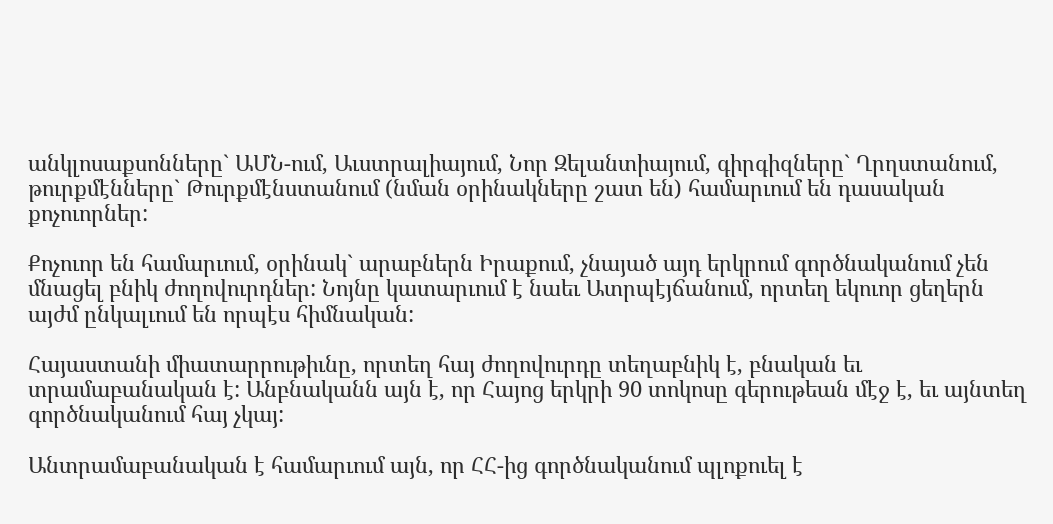անկլոսաքսոնները` ԱՄՆ-ում, Աւստրալիայում, Նոր Զելանտիայում, գիրգիզները` Ղրղստանում, թուրքմէնները` Թուրքմէնստանում (նման օրինակները շատ են) համարւում են դասական քոչուորներ:

Քոչուոր են համարւում, օրինակ` արաբներն Իրաքում, չնայած այդ երկրում գործնականում չեն մնացել բնիկ ժողովուրդներ: Նոյնը կատարւում է նաեւ Ատրպէյճանում, որտեղ եկուոր ցեղերն այժմ ընկալւում են որպէս հիմնական:

Հայաստանի միատարրութիւնը, որտեղ հայ ժողովուրդը տեղաբնիկ է, բնական եւ տրամաբանական է: Անբնականն այն է, որ Հայոց երկրի 90 տոկոսը գերութեան մէջ է, եւ այնտեղ գործնականում հայ չկայ:

Անտրամաբանական է համարւում այն, որ ՀՀ-ից գործնականում պլոքուել է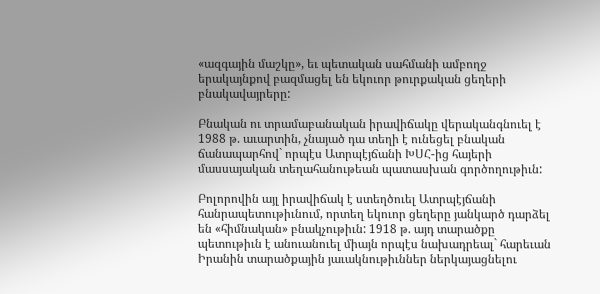«ազգային մաշկը», եւ պետական սահմանի ամբողջ երակայնքով բազմացել են եկուոր թուրքական ցեղերի բնակավայրերը:

Բնական ու տրամաբանական իրավիճակը վերականգնուել է 1988 թ. աւարտին, չնայած դա տեղի է ունեցել բնական ճանապարհով` որպէս Ատրպէյճանի ԽՍՀ-ից հայերի մասսայական տեղահանութեան պատասխան գործողութիւն:

Բոլորովին այլ իրավիճակ է ստեղծուել Ատրպէյճանի հանրապետութիւնում, որտեղ եկուոր ցեղերը յանկարծ դարձել են «հիմնական» բնակչութիւն: 1918 թ. այդ տարածքը պետութիւն է անուանուել միայն որպէս նախադրեալ` հարեւան Իրանին տարածքային յաւակնութիւններ ներկայացնելու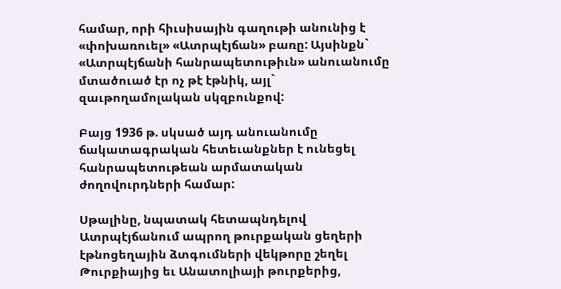համար, որի հիւսիսային գաղութի անունից է «փոխառուել» «Ատրպէյճան» բառը: Այսինքն` «Ատրպէյճանի հանրապետութիւն» անուանումը մտածուած էր ոչ թէ էթնիկ, այլ` զաւթողամոլական սկզբունքով:

Բայց 1936 թ. սկսած այդ անուանումը ճակատագրական հետեւանքներ է ունեցել հանրապետութեան արմատական ժողովուրդների համար:

Սթալինը, նպատակ հետապնդելով Ատրպէյճանում ապրող թուրքական ցեղերի էթնոցեղային ձտգումների վեկթորը շեղել Թուրքիայից եւ Անատոլիայի թուրքերից,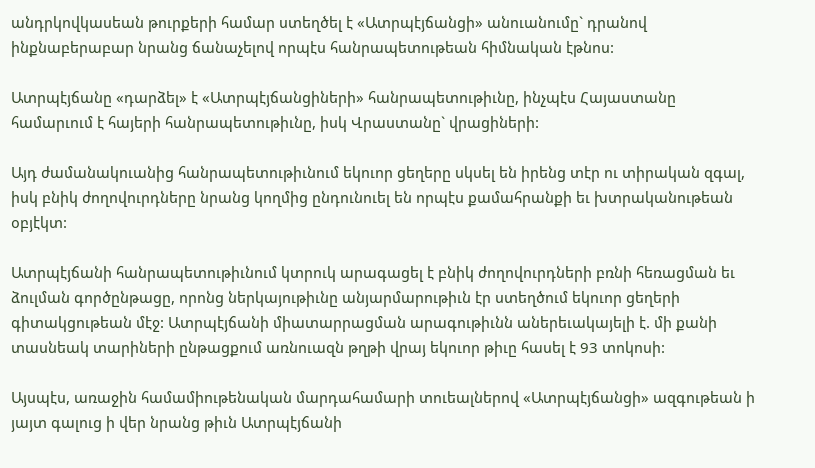անդրկովկասեան թուրքերի համար ստեղծել է «Ատրպէյճանցի» անուանումը` դրանով ինքնաբերաբար նրանց ճանաչելով որպէս հանրապետութեան հիմնական էթնոս:

Ատրպէյճանը «դարձել» է «Ատրպէյճանցիների» հանրապետութիւնը, ինչպէս Հայաստանը համարւում է հայերի հանրապետութիւնը, իսկ Վրաստանը` վրացիների:

Այդ ժամանակուանից հանրապետութիւնում եկուոր ցեղերը սկսել են իրենց տէր ու տիրական զգալ, իսկ բնիկ ժողովուրդները նրանց կողմից ընդունուել են որպէս քամահրանքի եւ խտրականութեան օբյէկտ:

Ատրպէյճանի հանրապետութիւնում կտրուկ արագացել է բնիկ ժողովուրդների բռնի հեռացման եւ ձուլման գործընթացը, որոնց ներկայութիւնը անյարմարութիւն էր ստեղծում եկուոր ցեղերի գիտակցութեան մէջ: Ատրպէյճանի միատարրացման արագութիւնն աներեւակայելի է. մի քանի տասնեակ տարիների ընթացքում առնուազն թղթի վրայ եկուոր թիւը հասել է 93 տոկոսի:

Այսպէս, առաջին համամիութենական մարդահամարի տուեալներով «Ատրպէյճանցի» ազգութեան ի յայտ գալուց ի վեր նրանց թիւն Ատրպէյճանի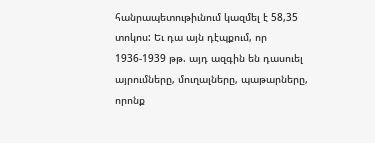հանրապետութիւնում կազմել է 58,35 տոկոս: Եւ դա այն դէպքում, որ 1936-1939 թթ. այդ ազգին են դասուել այրումները, մուղալները, պաթարները, որոնք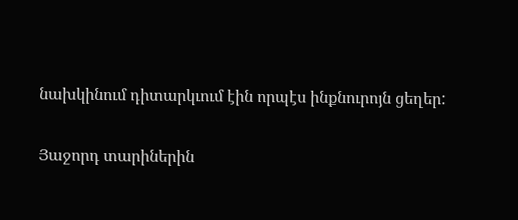նախկինում դիտարկւում էին որպէս ինքնուրոյն ցեղեր:

Յաջորդ տարիներին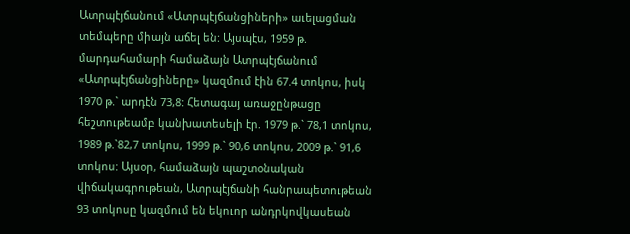Ատրպէյճանում «Ատրպէյճանցիների» աւելացման տեմպերը միայն աճել են: Այսպէս, 1959 թ. մարդահամարի համաձայն Ատրպէյճանում «Ատրպէյճանցիները» կազմում էին 67.4 տոկոս, իսկ 1970 թ.` արդէն 73,8: Հետագայ առաջընթացը հեշտութեամբ կանխատեսելի էր. 1979 թ.` 78,1 տոկոս, 1989 թ.`82,7 տոկոս, 1999 թ.` 90,6 տոկոս, 2009 թ.` 91,6 տոկոս: Այսօր, համաձայն պաշտօնական վիճակագրութեան, Ատրպէյճանի հանրապետութեան 93 տոկոսը կազմում են եկուոր անդրկովկասեան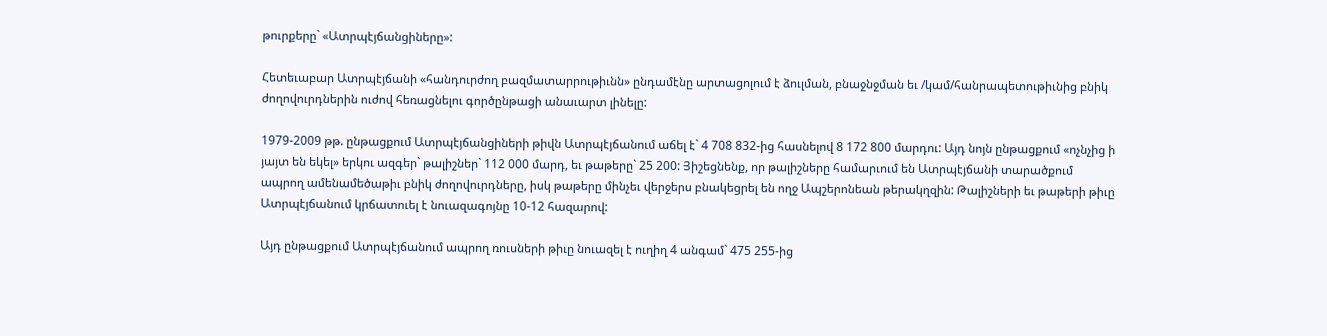թուրքերը` «Ատրպէյճանցիները»:

Հետեւաբար Ատրպէյճանի «հանդուրժող բազմատարրութիւնն» ընդամէնը արտացոլում է ձուլման, բնաջնջման եւ /կամ/հանրապետութիւնից բնիկ ժողովուրդներին ուժով հեռացնելու գործընթացի անաւարտ լինելը:

1979-2009 թթ. ընթացքում Ատրպէյճանցիների թիվն Ատրպէյճանում աճել է` 4 708 832-ից հասնելով 8 172 800 մարդու: Այդ նոյն ընթացքում «ոչնչից ի յայտ են եկել» երկու ազգեր` թալիշներ` 112 000 մարդ, եւ թաթերը` 25 200: Յիշեցնենք, որ թալիշները համարւում են Ատրպէյճանի տարածքում ապրող ամենամեծաթիւ բնիկ ժողովուրդները, իսկ թաթերը մինչեւ վերջերս բնակեցրել են ողջ Ապշերոնեան թերակղզին: Թալիշների եւ թաթերի թիւը Ատրպէյճանում կրճատուել է նուազագոյնը 10-12 հազարով:

Այդ ընթացքում Ատրպէյճանում ապրող ռուսների թիւը նուազել է ուղիղ 4 անգամ` 475 255-ից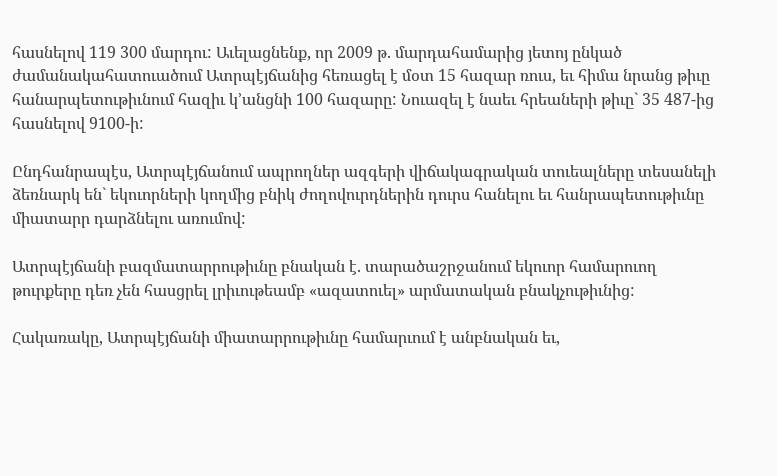հասնելով 119 300 մարդու: Աւելացնենք, որ 2009 թ. մարդահամարից յետոյ ընկած ժամանակահատուածում Ատրպէյճանից հեռացել է մօտ 15 հազար ռուս, եւ հիմա նրանց թիւը հանարպետութիւնում հազիւ կ’անցնի 100 հազարը: Նուազել է նաեւ հրեաների թիւը` 35 487-ից հասնելով 9100-ի:

Ընդհանրապէս, Ատրպէյճանում ապրողներ ազգերի վիճակագրական տուեալները տեսանելի ձեռնարկ են` եկուորների կողմից բնիկ ժողովուրդներին դուրս հանելու եւ հանրապետութիւնը միատարր դարձնելու առումով:

Ատրպէյճանի բազմատարրութիւնը բնական է. տարածաշրջանում եկուոր համարուող թուրքերը դեռ չեն հասցրել լրիւութեամբ «ազատուել» արմատական բնակչութիւնից:

Հակառակը, Ատրպէյճանի միատարրութիւնը համարւում է անբնական եւ,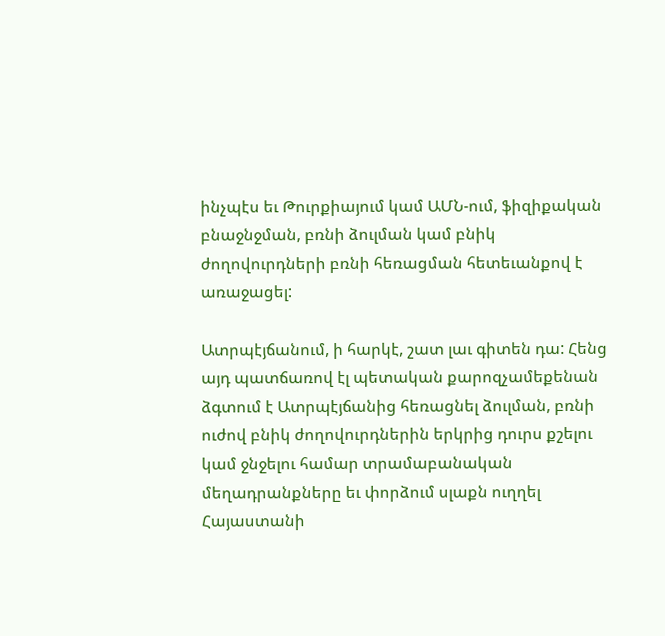ինչպէս եւ Թուրքիայում կամ ԱՄՆ-ում, ֆիզիքական բնաջնջման, բռնի ձուլման կամ բնիկ ժողովուրդների բռնի հեռացման հետեւանքով է առաջացել:

Ատրպէյճանում, ի հարկէ, շատ լաւ գիտեն դա: Հենց այդ պատճառով էլ պետական քարոզչամեքենան ձգտում է Ատրպէյճանից հեռացնել ձուլման, բռնի ուժով բնիկ ժողովուրդներին երկրից դուրս քշելու կամ ջնջելու համար տրամաբանական մեղադրանքները եւ փորձում սլաքն ուղղել Հայաստանի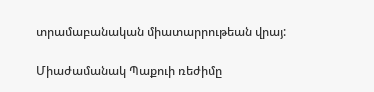տրամաբանական միատարրութեան վրայ:

Միաժամանակ Պաքուի ռեժիմը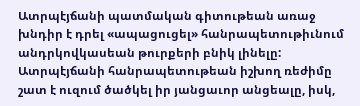Ատրպէյճանի պատմական գիտութեան առաջ խնդիր է դրել «ապացուցել» հանրապետութիւնում անդրկովկասեան թուրքերի բնիկ լինելը: Ատրպէյճանի հանրապետութեան իշխող ռեժիմը շատ է ուզում ծածկել իր յանցաւոր անցեալը, իսկ,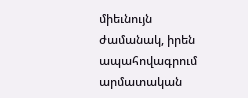միեւնույն ժամանակ, իրեն ապահովագրում արմատական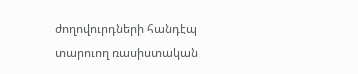ժողովուրդների հանդէպ տարուող ռասիստական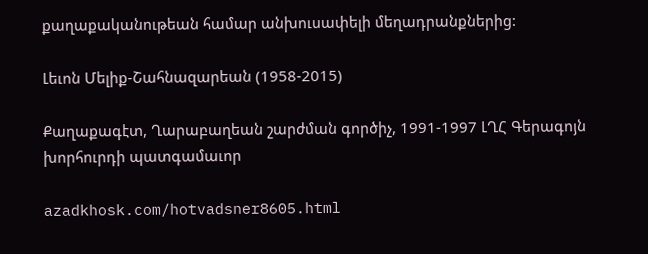քաղաքականութեան համար անխուսափելի մեղադրանքներից:

Լեւոն Մելիք-Շահնազարեան (1958-2015)

Քաղաքագէտ, Ղարաբաղեան շարժման գործիչ, 1991-1997 ԼՂՀ Գերագոյն խորհուրդի պատգամաւոր

azadkhosk.com/hotvadsner8605.html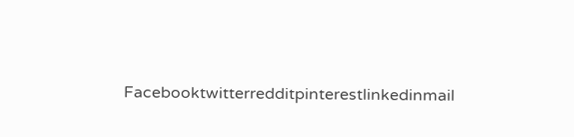Facebooktwitterredditpinterestlinkedinmail